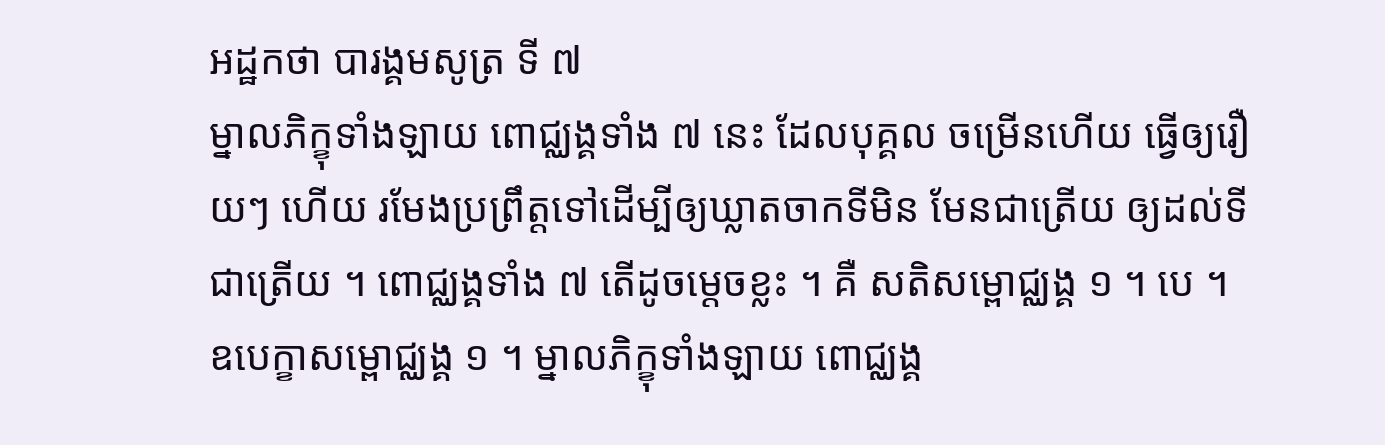អដ្ឋកថា បារង្គមសូត្រ ទី ៧
ម្នាលភិក្ខុទាំងឡាយ ពោជ្ឈង្គទាំង ៧ នេះ ដែលបុគ្គល ចម្រើនហើយ ធ្វើឲ្យរឿយៗ ហើយ រមែងប្រព្រឹត្តទៅដើម្បីឲ្យឃ្លាតចាកទីមិន មែនជាត្រើយ ឲ្យដល់ទីជាត្រើយ ។ ពោជ្ឈង្គទាំង ៧ តើដូចម្តេចខ្លះ ។ គឺ សតិសម្ពោជ្ឈង្គ ១ ។ បេ ។ ឧបេក្ខាសម្ពោជ្ឈង្គ ១ ។ ម្នាលភិក្ខុទាំងឡាយ ពោជ្ឈង្គ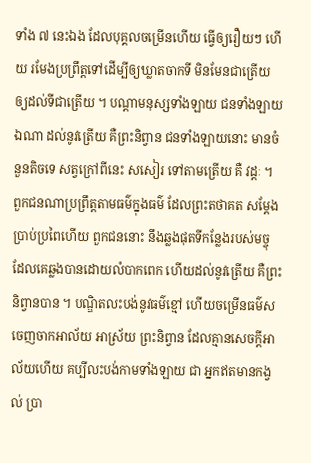ទាំង ៧ នេះឯង ដែលបុគ្គលចម្រើនហើយ ធ្វើឲ្យរឿយៗ ហើយ រមែងប្រព្រឹត្តទៅដើម្បីឲ្យឃ្លាតចាកទី មិនមែនជាត្រើយ ឲ្យដល់ទីជាត្រើយ ។ បណ្តាមនុស្សទាំងឡាយ ជនទាំងឡាយឯណា ដល់នូវត្រើយ គឺព្រះនិព្វាន ជនទាំងឡាយនោះ មានចំនួនតិចទេ សត្វក្រៅពីនេះ សសៀរ ទៅតាមត្រើយ គឺ វដ្តៈ ។ ពួកជនណាប្រព្រឹត្តតាមធម៌ក្នុងធម៌ ដែលព្រះតថាគត សម្តែងប្រាប់ប្រពៃហើយ ពួកជននោះ នឹងឆ្លងផុតទីកន្លែងរបស់មច្ចុ ដែលគេឆ្លងបានដោយលំបាកពេក ហើយដល់នូវត្រើយ គឺព្រះនិព្វានបាន ។ បណ្ឌិតលះបង់នូវធម៌ខ្មៅ ហើយចម្រើនធម៌ស ចេញចាកអាល័យ អាស្រ័យ ព្រះនិព្វាន ដែលគ្មានសេចក្តីអាល័យហើយ គប្បីលះបង់កាមទាំងឡាយ ជា អ្នកឥតមានកង្វល់ ប្រា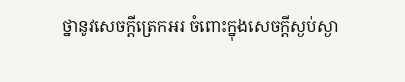ថ្នានូវសេចក្តីត្រេកអរ ចំពោះក្នុងសេចក្តីស្ងប់ស្ងា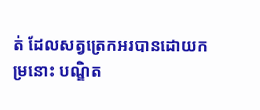ត់ ដែលសត្វត្រេកអរបានដោយកម្រនោះ បណ្ឌិត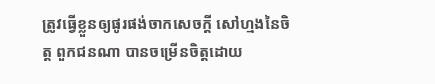ត្រូវធ្វើខ្លួនឲ្យផូរផង់ចាកសេចក្តី សៅហ្មងនៃចិត្ត ពួកជនណា បានចម្រើនចិត្តដោយ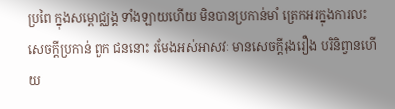ប្រពៃ ក្នុងសម្ពោជ្ឈង្គ ទាំងឡាយហើយ មិនបានប្រកាន់មាំ ត្រេកអរក្នុងការលះសេចក្តីប្រកាន់ ពួក ជននោះ រមែងអស់អាសវៈ មានសេចក្តីរុងរឿង បរិនិព្វានហើយ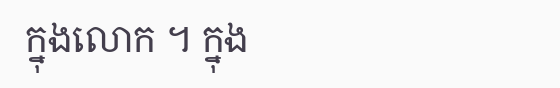ក្នុងលោក ។ ក្នុង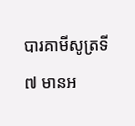បារគាមីសូត្រទី ៧ មានអ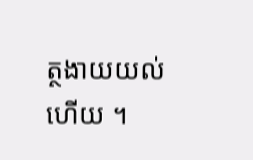ត្ថងាយយល់ហើយ ។